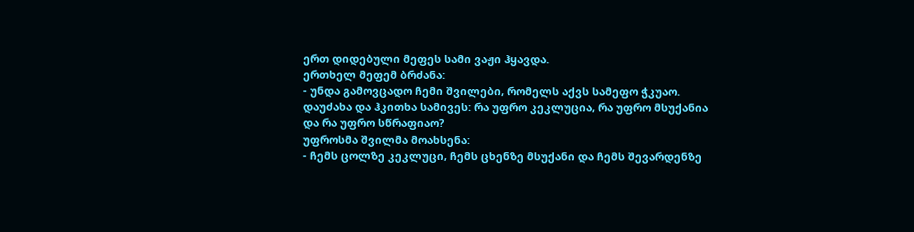ერთ დიდებული მეფეს სამი ვაჟი ჰყავდა.
ერთხელ მეფემ ბრძანა:
- უნდა გამოვცადო ჩემი შვილები, რომელს აქვს სამეფო ჭკუაო.
დაუძახა და ჰკითხა სამივეს: რა უფრო კეკლუცია, რა უფრო მსუქანია და რა უფრო სწრაფიაო?
უფროსმა შვილმა მოახსენა:
- ჩემს ცოლზე კეკლუცი, ჩემს ცხენზე მსუქანი და ჩემს შევარდენზე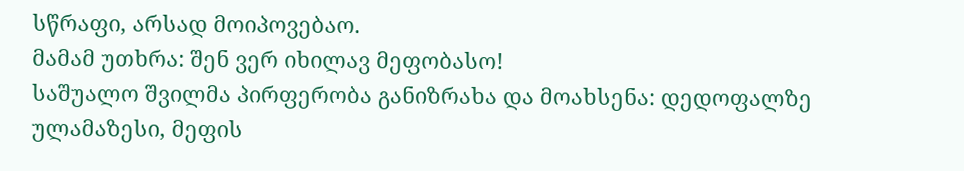სწრაფი, არსად მოიპოვებაო.
მამამ უთხრა: შენ ვერ იხილავ მეფობასო!
საშუალო შვილმა პირფერობა განიზრახა და მოახსენა: დედოფალზე ულამაზესი, მეფის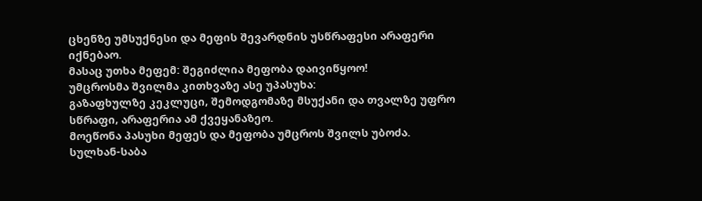ცხენზე უმსუქნესი და მეფის შევარდნის უსწრაფესი არაფერი იქნებაო.
მასაც უთხა მეფემ: შეგიძლია მეფობა დაივიწყოო!
უმცროსმა შვილმა კითხვაზე ასე უპასუხა:
გაზაფხულზე კეკლუცი, შემოდგომაზე მსუქანი და თვალზე უფრო სწრაფი, არაფერია ამ ქვეყანაზეო.
მოეწონა პასუხი მეფეს და მეფობა უმცროს შვილს უბოძა.
სულხან-საბა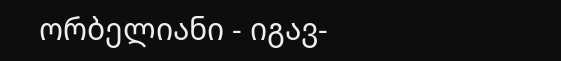ორბელიანი - იგავ-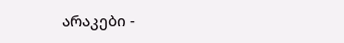არაკები -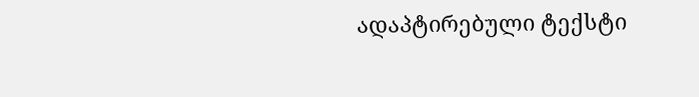ადაპტირებული ტექსტი